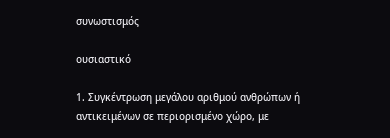συνωστισμός

ουσιαστικό

1. Συγκέντρωση μεγάλου αριθμού ανθρώπων ή αντικειμένων σε περιορισμένο χώρο, με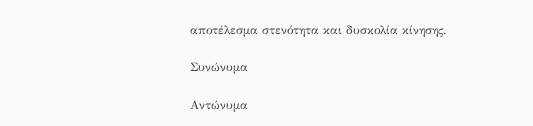αποτέλεσμα στενότητα και δυσκολία κίνησης.

Συνώνυμα

Αντώνυμα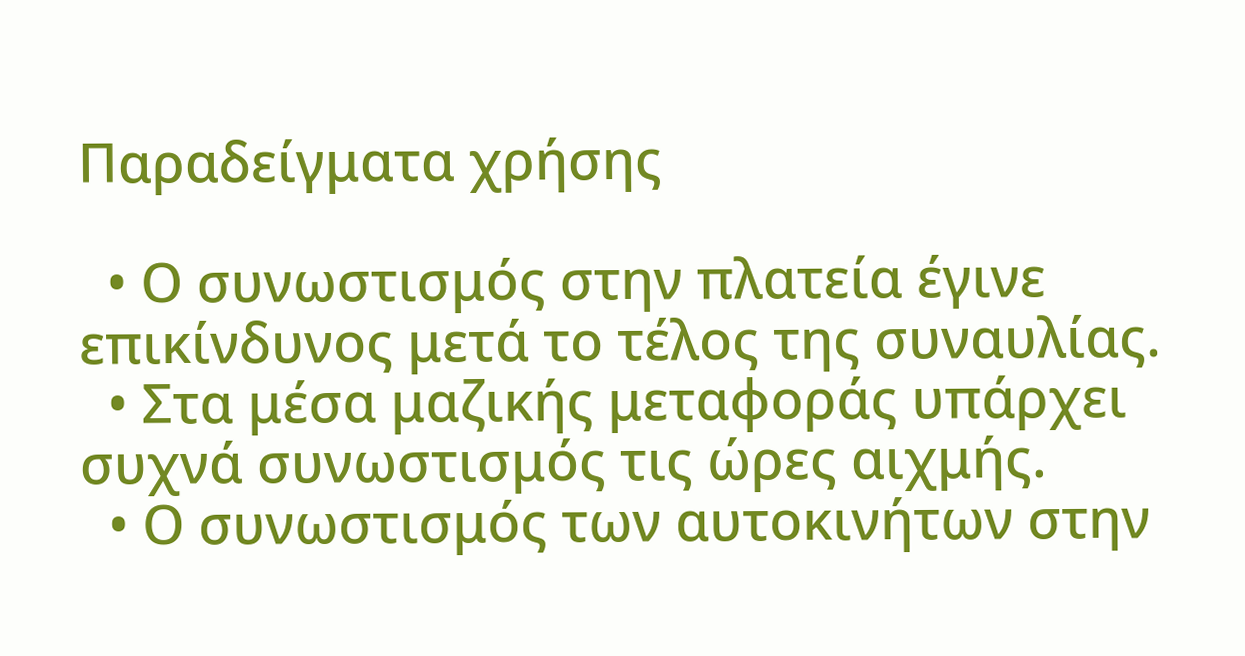Παραδείγματα χρήσης

  • Ο συνωστισμός στην πλατεία έγινε επικίνδυνος μετά το τέλος της συναυλίας.
  • Στα μέσα μαζικής μεταφοράς υπάρχει συχνά συνωστισμός τις ώρες αιχμής.
  • Ο συνωστισμός των αυτοκινήτων στην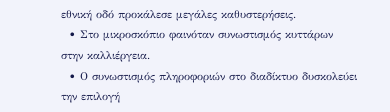εθνική οδό προκάλεσε μεγάλες καθυστερήσεις.
  • Στο μικροσκόπιο φαινόταν συνωστισμός κυττάρων στην καλλιέργεια.
  • Ο συνωστισμός πληροφοριών στο διαδίκτυο δυσκολεύει την επιλογή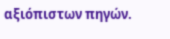αξιόπιστων πηγών.